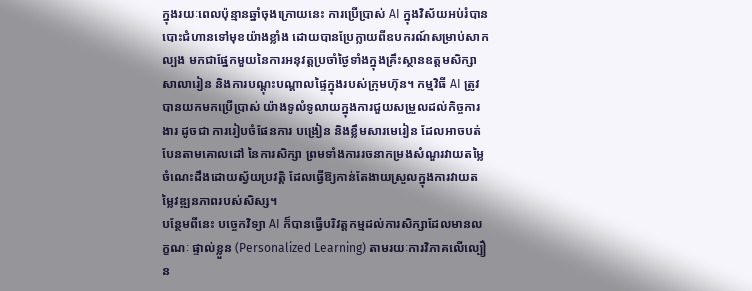ក្នុងរយៈពេលប៉ុន្មានឆ្នាំចុងក្រោយនេះ ការប្រើប្រាស់ AI ក្នុងវិស័យអប់រំបានបោះជំហានទៅមុខយ៉ាងខ្លាំង ដោយបានប្រែក្លាយពីឧបករណ៍សម្រាប់សាកល្បង មកជាផ្នែកមួយនៃការអនុវត្តប្រចាំថ្ងៃទាំងក្នុងគ្រឹះស្ថានឧត្តមសិក្សា សាលារៀន និងការបណ្តុះបណ្តាលផ្ទៃក្នុងរបស់ក្រុមហ៊ុន។ កម្មវិធី AI ត្រូវបានយកមកប្រើប្រាស់ យ៉ាងទូលំទូលាយក្នុងការជួយសម្រួលដល់កិច្ចការងារ ដូចជា ការរៀបចំផែនការ បង្រៀន និងខ្លឹមសារមេរៀន ដែលអាចបត់បែនតាមគោលដៅ នៃការសិក្សា ព្រមទាំងការរចនាកម្រងសំណួរវាយតម្លៃចំណេះដឹងដោយស្វ័យប្រវត្តិ ដែលធ្វើឱ្យកាន់តែងាយស្រួលក្នុងការវាយតម្លៃវឌ្ឍនភាពរបស់សិស្ស។
បន្ថែមពីនេះ បច្ចេកវិទ្យា AI ក៏បានធ្វើបរិវត្តកម្មដល់ការសិក្សាដែលមានលក្ខណៈ ផ្ទាល់ខ្លួន (Personalized Learning) តាមរយៈការវិភាគលើល្បឿន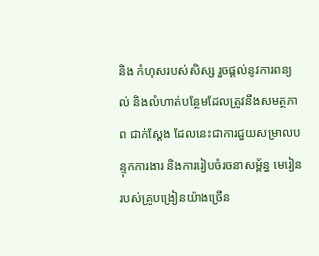និង កំហុសរបស់សិស្ស រួចផ្តល់នូវការពន្យល់ និងលំហាត់បន្ថែមដែលត្រូវនឹងសមត្ថភាព ជាក់ស្តែង ដែលនេះជាការជួយសម្រាលបន្ទុកការងារ និងការរៀបចំរចនាសម្ព័ន្ធ មេរៀនរបស់គ្រូបង្រៀនយ៉ាងច្រើន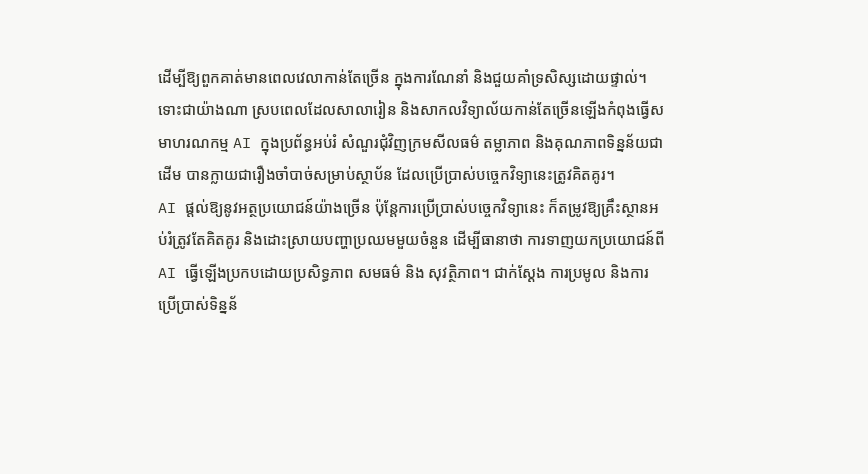ដើម្បីឱ្យពួកគាត់មានពេលវេលាកាន់តែច្រើន ក្នុងការណែនាំ និងជួយគាំទ្រសិស្សដោយផ្ទាល់។
ទោះជាយ៉ាងណា ស្របពេលដែលសាលារៀន និងសាកលវិទ្យាល័យកាន់តែច្រើនឡើងកំពុងធ្វើសមាហរណកម្ម AI ក្នុងប្រព័ន្ធអប់រំ សំណួរជុំវិញក្រមសីលធម៌ តម្លាភាព និងគុណភាពទិន្នន័យជាដើម បានក្លាយជារឿងចាំបាច់សម្រាប់ស្ថាប័ន ដែលប្រើប្រាស់បច្ចេកវិទ្យានេះត្រូវគិតគូរ។
AI ផ្តល់ឱ្យនូវអត្ថប្រយោជន៍យ៉ាងច្រើន ប៉ុន្តែការប្រើប្រាស់បច្ចេកវិទ្យានេះ ក៏តម្រូវឱ្យគ្រឹះស្ថានអប់រំត្រូវតែគិតគូរ និងដោះស្រាយបញ្ហាប្រឈមមួយចំនួន ដើម្បីធានាថា ការទាញយកប្រយោជន៍ពី AI ធ្វើឡើងប្រកបដោយប្រសិទ្ធភាព សមធម៌ និង សុវត្ថិភាព។ ជាក់ស្តែង ការប្រមូល និងការប្រើប្រាស់ទិន្នន័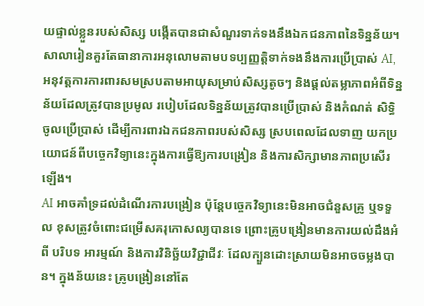យផ្ទាល់ខ្លួនរបស់សិស្ស បង្កើតបានជាសំណួរទាក់ទងនឹងឯកជនភាពនៃទិន្នន័យ។
សាលារៀនគួរតែធានាការអនុលោមតាមបទប្បញ្ញត្តិទាក់ទងនឹងការប្រើប្រាស់ AI, អនុវត្តការការពារសមស្របតាមអាយុសម្រាប់សិស្សតូចៗ និងផ្តល់តម្លាភាពអំពីទិន្នន័យដែលត្រូវបានប្រមូល របៀបដែលទិន្នន័យត្រូវបានប្រើប្រាស់ និងកំណត់ សិទ្ធិចូលប្រើប្រាស់ ដើម្បីការពារឯកជនភាពរបស់សិស្ស ស្របពេលដែលទាញ យកប្រយោជន៍ពីបច្ចេកវិទ្យានេះក្នុងការធ្វើឱ្យការបង្រៀន និងការសិក្សាមានភាពប្រសើរឡើង។
AI អាចគាំទ្រដល់ដំណើរការបង្រៀន ប៉ុន្តែបច្ចេកវិទ្យានេះមិនអាចជំនួសគ្រូ ឬទទួល ខុសត្រូវចំពោះជម្រើសគរុកោសល្យបានទេ ព្រោះគ្រូបង្រៀនមានការយល់ដឹងអំពី បរិបទ អារម្មណ៍ និងការវិនិច្ឆ័យវិជ្ជាជីវៈ ដែលក្បួនដោះស្រាយមិនអាចចម្លងបាន។ ក្នុងន័យនេះ គ្រូបង្រៀននៅតែ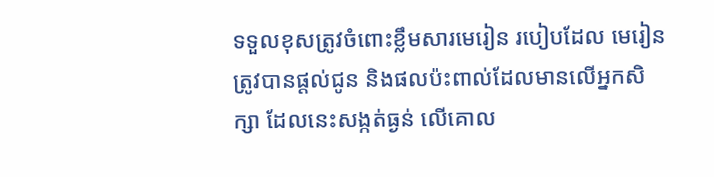ទទួលខុសត្រូវចំពោះខ្លឹមសារមេរៀន របៀបដែល មេរៀនត្រូវបានផ្តល់ជូន និងផលប៉ះពាល់ដែលមានលើអ្នកសិក្សា ដែលនេះសង្កត់ធ្ងន់ លើគោល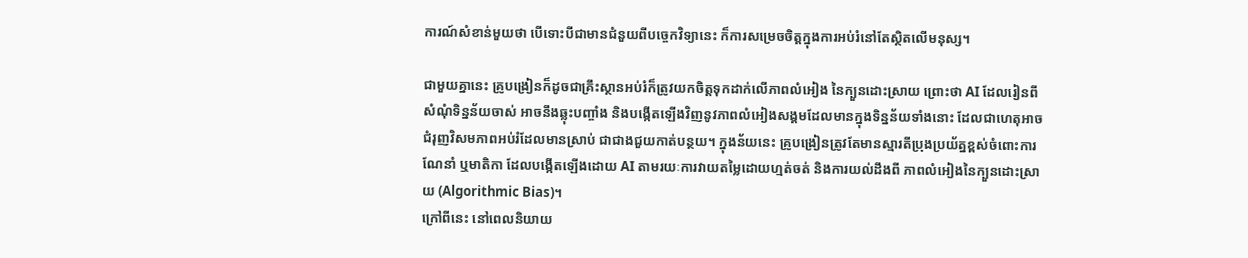ការណ៍សំខាន់មួយថា បើទោះបីជាមានជំនួយពីបច្ចេកវិទ្យានេះ ក៏ការសម្រេចចិត្តក្នុងការអប់រំនៅតែស្ថិតលើមនុស្ស។

ជាមួយគ្នានេះ គ្រូបង្រៀនក៏ដូចជាគ្រឹះស្ថានអប់រំក៏ត្រូវយកចិត្តទុកដាក់លើភាពលំអៀង នៃក្បួនដោះស្រាយ ព្រោះថា AI ដែលរៀនពីសំណុំទិន្នន័យចាស់ អាចនឹងឆ្លុះបញ្ចាំង និងបង្កើតឡើងវិញនូវភាពលំអៀងសង្គមដែលមានក្នុងទិន្នន័យទាំងនោះ ដែលជាហេតុអាចជំរុញវិសមភាពអប់រំដែលមានស្រាប់ ជាជាងជួយកាត់បន្ថយ។ ក្នុងន័យនេះ គ្រូបង្រៀនត្រូវតែមានស្មារតីប្រុងប្រយ័ត្នខ្ពស់ចំពោះការណែនាំ ឬមាតិកា ដែលបង្កើតឡើងដោយ AI តាមរយៈការវាយតម្លៃដោយហ្មត់ចត់ និងការយល់ដឹងពី ភាពលំអៀងនៃក្បួនដោះស្រាយ (Algorithmic Bias)។
ក្រៅពីនេះ នៅពេលនិយាយ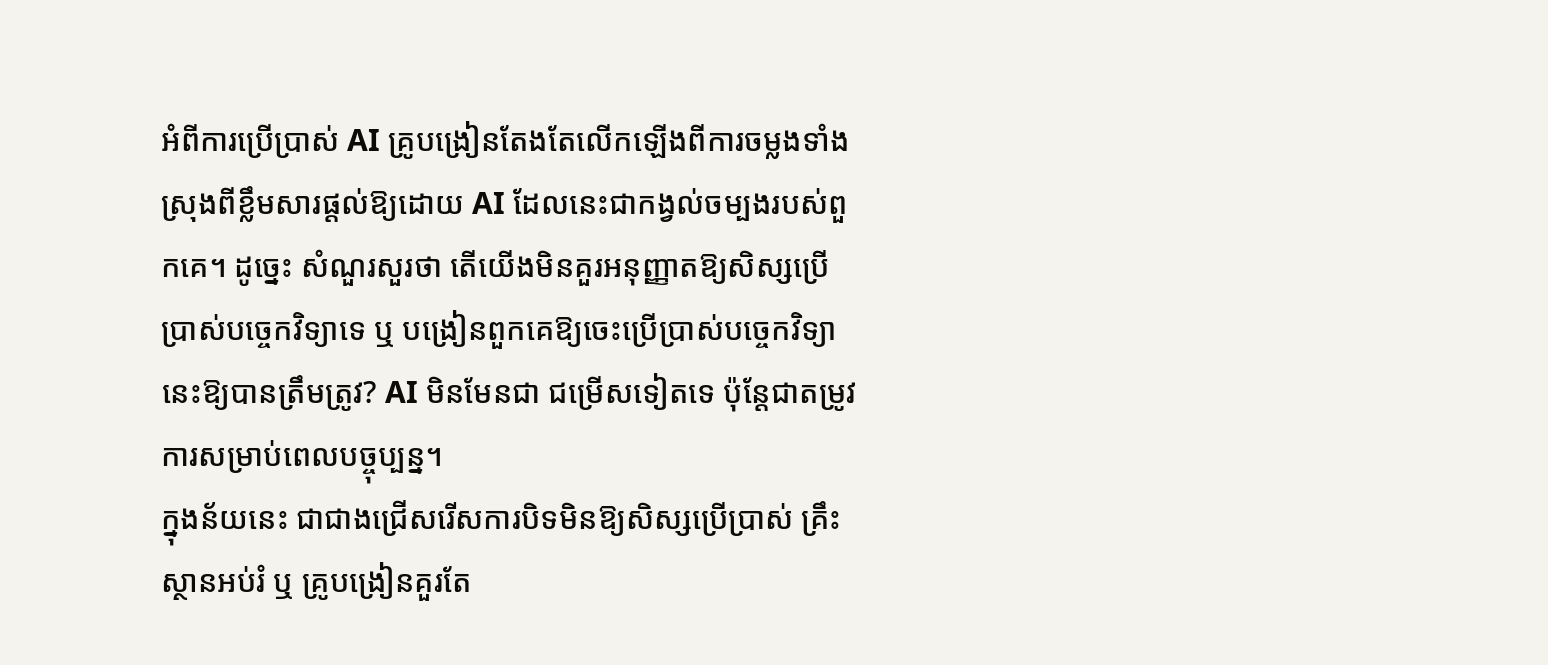អំពីការប្រើប្រាស់ AI គ្រូបង្រៀនតែងតែលើកឡើងពីការចម្លងទាំងស្រុងពីខ្លឹមសារផ្តល់ឱ្យដោយ AI ដែលនេះជាកង្វល់ចម្បងរបស់ពួកគេ។ ដូច្នេះ សំណួរសួរថា តើយើងមិនគួរអនុញ្ញាតឱ្យសិស្សប្រើប្រាស់បច្ចេកវិទ្យាទេ ឬ បង្រៀនពួកគេឱ្យចេះប្រើប្រាស់បច្ចេកវិទ្យានេះឱ្យបានត្រឹមត្រូវ? AI មិនមែនជា ជម្រើសទៀតទេ ប៉ុន្តែជាតម្រូវការសម្រាប់ពេលបច្ចុប្បន្ន។
ក្នុងន័យនេះ ជាជាងជ្រើសរើសការបិទមិនឱ្យសិស្សប្រើប្រាស់ គ្រឹះស្ថានអប់រំ ឬ គ្រូបង្រៀនគួរតែ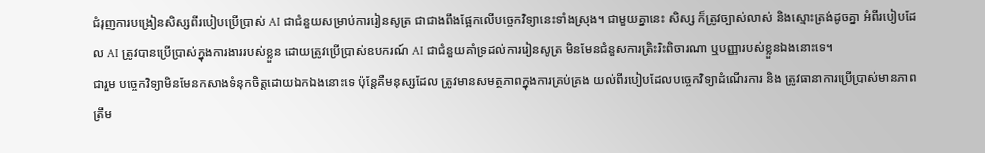ជំរុញការបង្រៀនសិស្សពីរបៀបប្រើប្រាស់ AI ជាជំនួយសម្រាប់ការរៀនសូត្រ ជាជាងពឹងផ្អែកលើបច្ចេកវិទ្យានេះទាំងស្រុង។ ជាមួយគ្នានេះ សិស្ស ក៏ត្រូវច្បាស់លាស់ និងស្មោះត្រង់ដូចគ្នា អំពីរបៀបដែល AI ត្រូវបានប្រើប្រាស់ក្នុងការងាររបស់ខ្លួន ដោយត្រូវប្រើប្រាស់ឧបករណ៍ AI ជាជំនួយគាំទ្រដល់ការរៀនសូត្រ មិនមែនជំនួសការត្រិះរិះពិចារណា ឬបញ្ញារបស់ខ្លួនឯងនោះទេ។
ជារួម បច្ចេកវិទ្យាមិនមែនកសាងទំនុកចិត្តដោយឯកឯងនោះទេ ប៉ុន្តែគឺមនុស្សដែល ត្រូវមានសមត្ថភាពក្នុងការគ្រប់គ្រង យល់ពីរបៀបដែលបច្ចេកវិទ្យាដំណើរការ និង ត្រូវធានាការប្រើប្រាស់មានភាពត្រឹម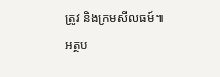ត្រូវ និងក្រមសីលធម៍៕
អត្ថប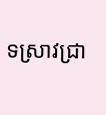ទស្រាវជ្រា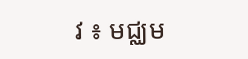វ ៖ មជ្ឈម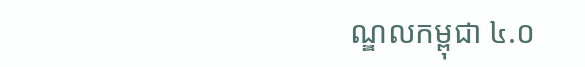ណ្ឌលកម្ពុជា ៤.០